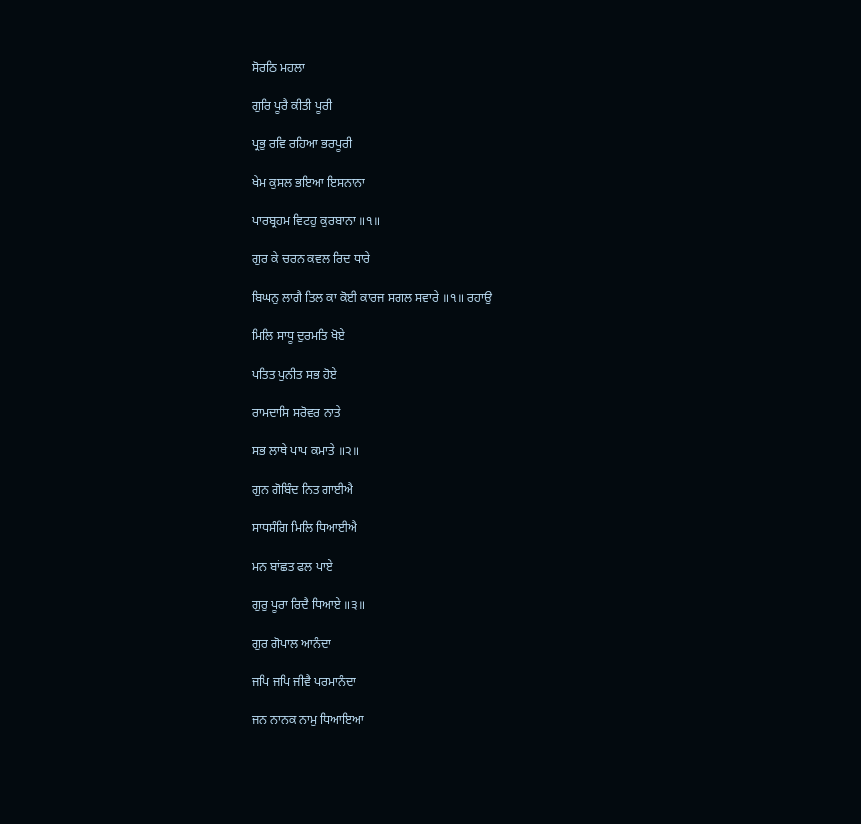ਸੋਰਠਿ ਮਹਲਾ

ਗੁਰਿ ਪੂਰੈ ਕੀਤੀ ਪੂਰੀ

ਪ੍ਰਭੁ ਰਵਿ ਰਹਿਆ ਭਰਪੂਰੀ

ਖੇਮ ਕੁਸਲ ਭਇਆ ਇਸਨਾਨਾ

ਪਾਰਬ੍ਰਹਮ ਵਿਟਹੁ ਕੁਰਬਾਨਾ ॥੧॥

ਗੁਰ ਕੇ ਚਰਨ ਕਵਲ ਰਿਦ ਧਾਰੇ

ਬਿਘਨੁ ਲਾਗੈ ਤਿਲ ਕਾ ਕੋਈ ਕਾਰਜ ਸਗਲ ਸਵਾਰੇ ॥੧॥ ਰਹਾਉ

ਮਿਲਿ ਸਾਧੂ ਦੁਰਮਤਿ ਖੋਏ

ਪਤਿਤ ਪੁਨੀਤ ਸਭ ਹੋਏ

ਰਾਮਦਾਸਿ ਸਰੋਵਰ ਨਾਤੇ

ਸਭ ਲਾਥੇ ਪਾਪ ਕਮਾਤੇ ॥੨॥

ਗੁਨ ਗੋਬਿੰਦ ਨਿਤ ਗਾਈਐ

ਸਾਧਸੰਗਿ ਮਿਲਿ ਧਿਆਈਐ

ਮਨ ਬਾਂਛਤ ਫਲ ਪਾਏ

ਗੁਰੁ ਪੂਰਾ ਰਿਦੈ ਧਿਆਏ ॥੩॥

ਗੁਰ ਗੋਪਾਲ ਆਨੰਦਾ

ਜਪਿ ਜਪਿ ਜੀਵੈ ਪਰਮਾਨੰਦਾ

ਜਨ ਨਾਨਕ ਨਾਮੁ ਧਿਆਇਆ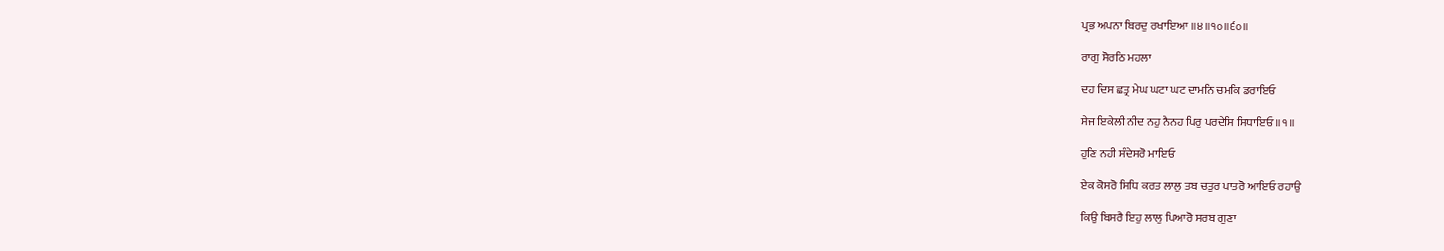ਪ੍ਰਭ ਅਪਨਾ ਬਿਰਦੁ ਰਖਾਇਆ ॥੪॥੧੦॥੬੦॥

ਰਾਗੁ ਸੋਰਠਿ ਮਹਲਾ

ਦਹ ਦਿਸ ਛਤ੍ਰ ਮੇਘ ਘਟਾ ਘਟ ਦਾਮਨਿ ਚਮਕਿ ਡਰਾਇਓ

ਸੇਜ ਇਕੇਲੀ ਨੀਦ ਨਹੁ ਨੈਨਹ ਪਿਰੁ ਪਰਦੇਸਿ ਸਿਧਾਇਓ ॥੧॥

ਹੁਣਿ ਨਹੀ ਸੰਦੇਸਰੋ ਮਾਇਓ

ਏਕ ਕੋਸਰੋ ਸਿਧਿ ਕਰਤ ਲਾਲੁ ਤਬ ਚਤੁਰ ਪਾਤਰੋ ਆਇਓ ਰਹਾਉ

ਕਿਉ ਬਿਸਰੈ ਇਹੁ ਲਾਲੁ ਪਿਆਰੋ ਸਰਬ ਗੁਣਾ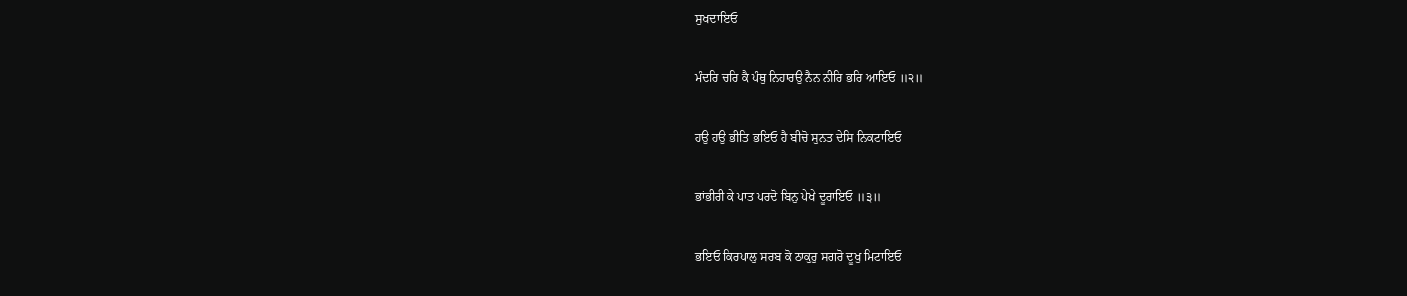ਸੁਖਦਾਇਓ

ਮੰਦਰਿ ਚਰਿ ਕੈ ਪੰਥੁ ਨਿਹਾਰਉ ਨੈਨ ਨੀਰਿ ਭਰਿ ਆਇਓ ॥੨॥

ਹਉ ਹਉ ਭੀਤਿ ਭਇਓ ਹੈ ਬੀਚੋ ਸੁਨਤ ਦੇਸਿ ਨਿਕਟਾਇਓ

ਭਾਂਭੀਰੀ ਕੇ ਪਾਤ ਪਰਦੋ ਬਿਨੁ ਪੇਖੇ ਦੂਰਾਇਓ ॥੩॥

ਭਇਓ ਕਿਰਪਾਲੁ ਸਰਬ ਕੋ ਠਾਕੁਰੁ ਸਗਰੋ ਦੂਖੁ ਮਿਟਾਇਓ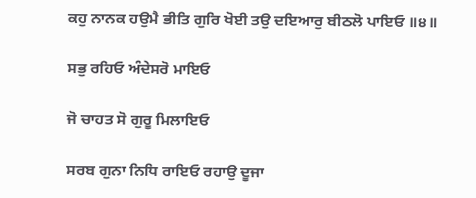ਕਹੁ ਨਾਨਕ ਹਉਮੈ ਭੀਤਿ ਗੁਰਿ ਖੋਈ ਤਉ ਦਇਆਰੁ ਬੀਠਲੋ ਪਾਇਓ ॥੪॥

ਸਭੁ ਰਹਿਓ ਅੰਦੇਸਰੋ ਮਾਇਓ

ਜੋ ਚਾਹਤ ਸੋ ਗੁਰੂ ਮਿਲਾਇਓ

ਸਰਬ ਗੁਨਾ ਨਿਧਿ ਰਾਇਓ ਰਹਾਉ ਦੂਜਾ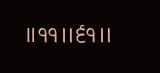॥੧੧॥੬੧॥